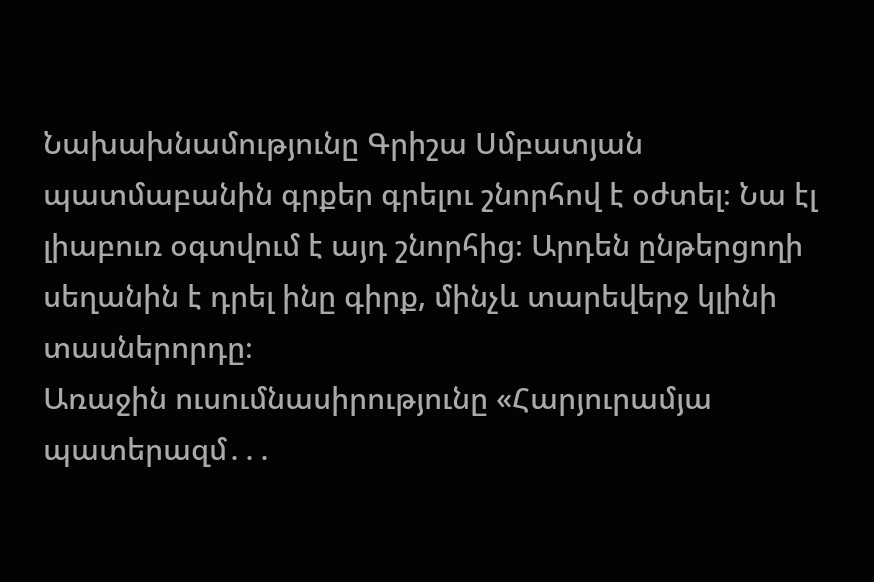Նախախնամությունը Գրիշա Սմբատյան պատմաբանին գրքեր գրելու շնորհով է օժտել։ Նա էլ լիաբուռ օգտվում է այդ շնորհից։ Արդեն ընթերցողի սեղանին է դրել ինը գիրք, մինչև տարեվերջ կլինի տասներորդը։
Առաջին ուսումնասիրությունը «Հարյուրամյա պատերազմ․․․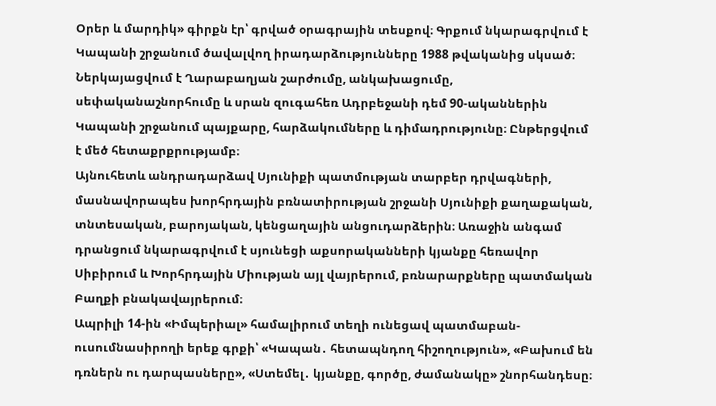Օրեր և մարդիկ» գիրքն էր՝ գրված օրագրային տեսքով։ Գրքում նկարագրվում է Կապանի շրջանում ծավալվող իրադարձությունները 1988 թվականից սկսած։ Ներկայացվում է Ղարաբաղյան շարժումը, անկախացումը, սեփականաշնորհումը և սրան զուգահեռ Ադրբեջանի դեմ 90-ականներին Կապանի շրջանում պայքարը, հարձակումները և դիմադրությունը։ Ընթերցվում է մեծ հետաքրքրությամբ։
Այնուհետև անդրադարձավ Սյունիքի պատմության տարբեր դրվագների, մասնավորապես խորհրդային բռնատիրության շրջանի Սյունիքի քաղաքական, տնտեսական, բարոյական, կենցաղային անցուդարձերին։ Առաջին անգամ դրանցում նկարագրվում է սյունեցի աքսորականների կյանքը հեռավոր Սիբիրում և Խորհրդային Միության այլ վայրերում, բռնարարքները պատմական Բաղքի բնակավայրերում։
Ապրիլի 14-ին «Իմպերիալ» համալիրում տեղի ունեցավ պատմաբան-ուսումնասիրողի երեք գրքի՝ «Կապան․ հետապնդող հիշողություն», «Բախում են դռներն ու դարպասները», «Ստեմել․ կյանքը, գործը, ժամանակը» շնորհանդեսը։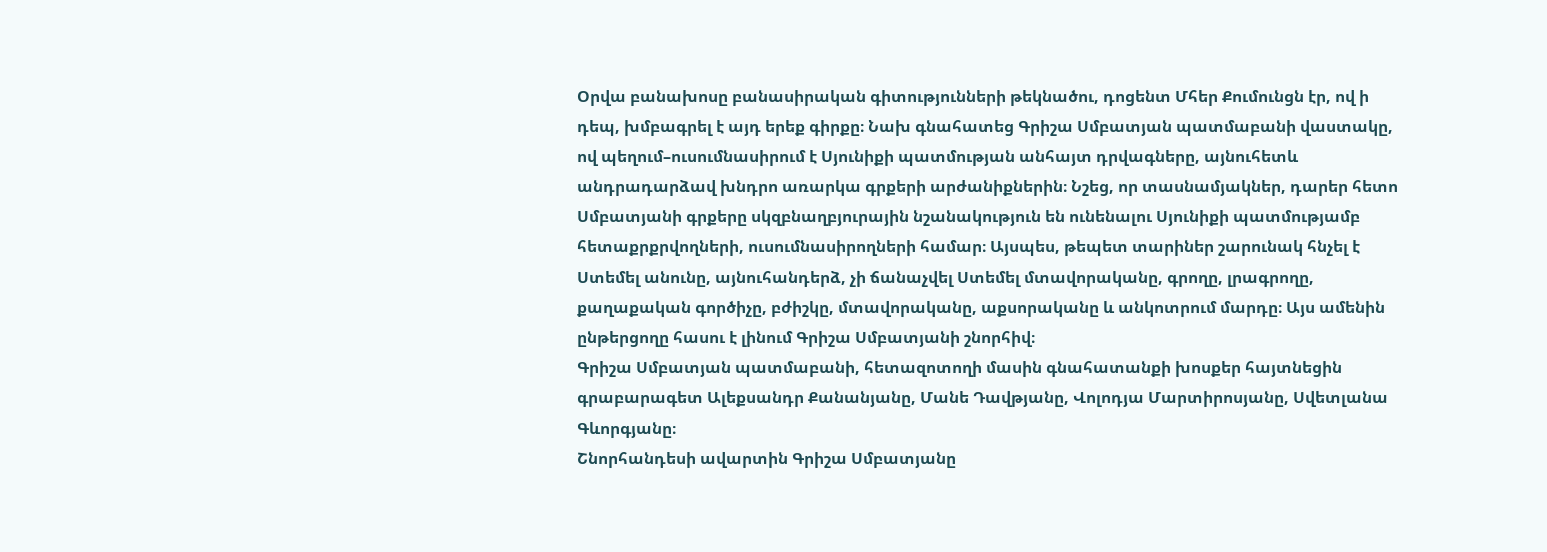Օրվա բանախոսը բանասիրական գիտությունների թեկնածու, դոցենտ Մհեր Քումունցն էր, ով ի դեպ, խմբագրել է այդ երեք գիրքը։ Նախ գնահատեց Գրիշա Սմբատյան պատմաբանի վաստակը, ով պեղում–ուսումնասիրում է Սյունիքի պատմության անհայտ դրվագները, այնուհետև անդրադարձավ խնդրո առարկա գրքերի արժանիքներին։ Նշեց, որ տասնամյակներ, դարեր հետո Սմբատյանի գրքերը սկզբնաղբյուրային նշանակություն են ունենալու Սյունիքի պատմությամբ հետաքրքրվողների, ուսումնասիրողների համար։ Այսպես, թեպետ տարիներ շարունակ հնչել է Ստեմել անունը, այնուհանդերձ, չի ճանաչվել Ստեմել մտավորականը, գրողը, լրագրողը, քաղաքական գործիչը, բժիշկը, մտավորականը, աքսորականը և անկոտրում մարդը։ Այս ամենին ընթերցողը հասու է լինում Գրիշա Սմբատյանի շնորհիվ։
Գրիշա Սմբատյան պատմաբանի, հետազոտողի մասին գնահատանքի խոսքեր հայտնեցին գրաբարագետ Ալեքսանդր Քանանյանը, Մանե Դավթյանը, Վոլոդյա Մարտիրոսյանը, Սվետլանա Գևորգյանը։
Շնորհանդեսի ավարտին Գրիշա Սմբատյանը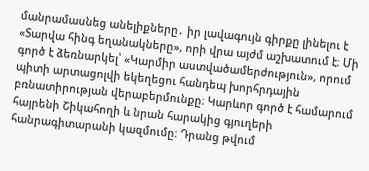մանրամասնեց անելիքները․ իր լավագույն գիրքը լինելու է «Տարվա հինգ եղանակները», որի վրա այժմ աշխատում է։ Մի գործ է ձեռնարկել՝ «Կարմիր աստվածամերժություն», որում պիտի արտացոլվի եկեղեցու հանդեպ խորհրդային բռնատիրության վերաբերմունքը։ Կարևոր գործ է համարում հայրենի Շիկահողի և նրան հարակից գյուղերի հանրագիտարանի կազմումը։ Դրանց թվում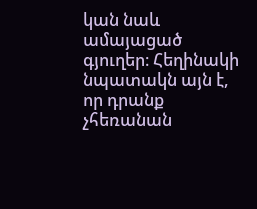կան նաև ամայացած գյուղեր։ Հեղինակի նպատակն այն է, որ դրանք չհեռանան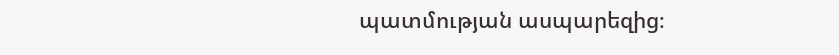պատմության ասպարեզից։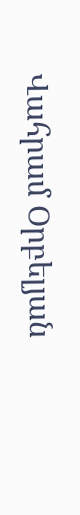Վահրամ Օրբելյան